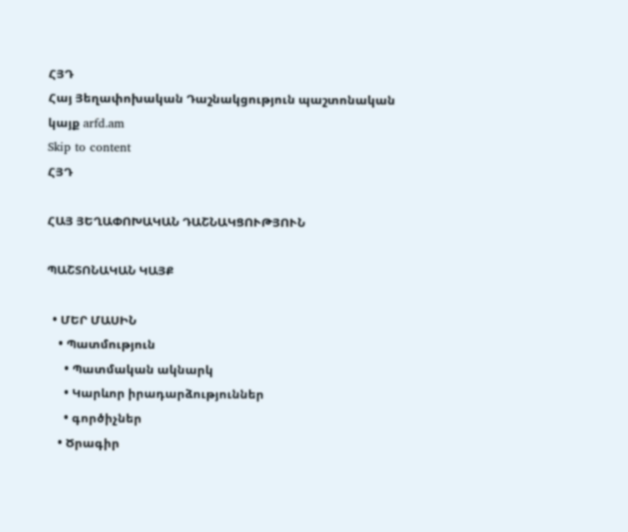ՀՅԴ
Հայ Յեղափոխական Դաշնակցություն պաշտոնական կայք arfd.am
Skip to content
ՀՅԴ

ՀԱՅ ՅԵՂԱՓՈԽԱԿԱՆ ԴԱՇՆԱԿՑՈՒԹՅՈՒՆ

ՊԱՇՏՈՆԱԿԱՆ ԿԱՅՔ

  • ՄԵՐ ՄԱՍԻՆ
    • Պատմություն
      • Պատմական ակնարկ
      • Կարևոր իրադարձություններ
      • գործիչներ
    • Ծրագիր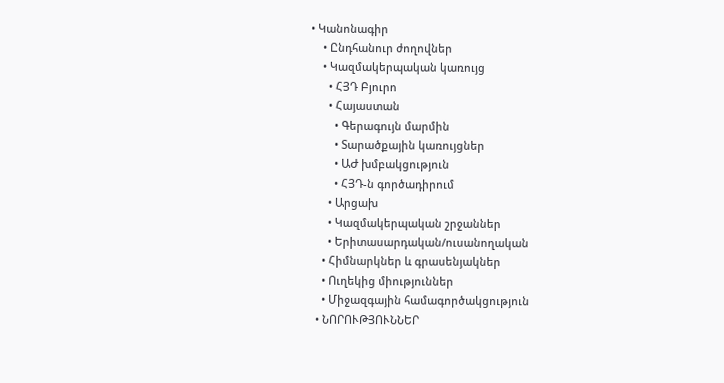• Կանոնագիր
    • Ընդհանուր ժողովներ
    • Կազմակերպական կառույց
      • ՀՅԴ Բյուրո
      • Հայաստան
        • Գերագույն մարմին
        • Տարածքային կառույցներ
        • ԱԺ խմբակցություն
        • ՀՅԴ-ն գործադիրում
      • Արցախ
      • Կազմակերպական շրջաններ
      • Երիտասարդական/ուսանողական
    • Հիմնարկներ և գրասենյակներ
    • Ուղեկից միություններ
    • Միջազգային համագործակցություն
  • ՆՈՐՈՒԹՅՈՒՆՆԵՐ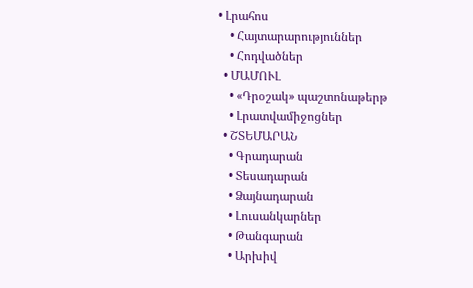• Լրահոս
    • Հայտարարություններ
    • Հոդվածներ
  • ՄԱՄՈՒԼ
    • «Դրօշակ» պաշտոնաթերթ
    • Լրատվամիջոցներ
  • ՇՏԵՄԱՐԱՆ
    • Գրադարան
    • Տեսադարան
    • Ձայնադարան
    • Լուսանկարներ
    • Թանգարան
    • Արխիվ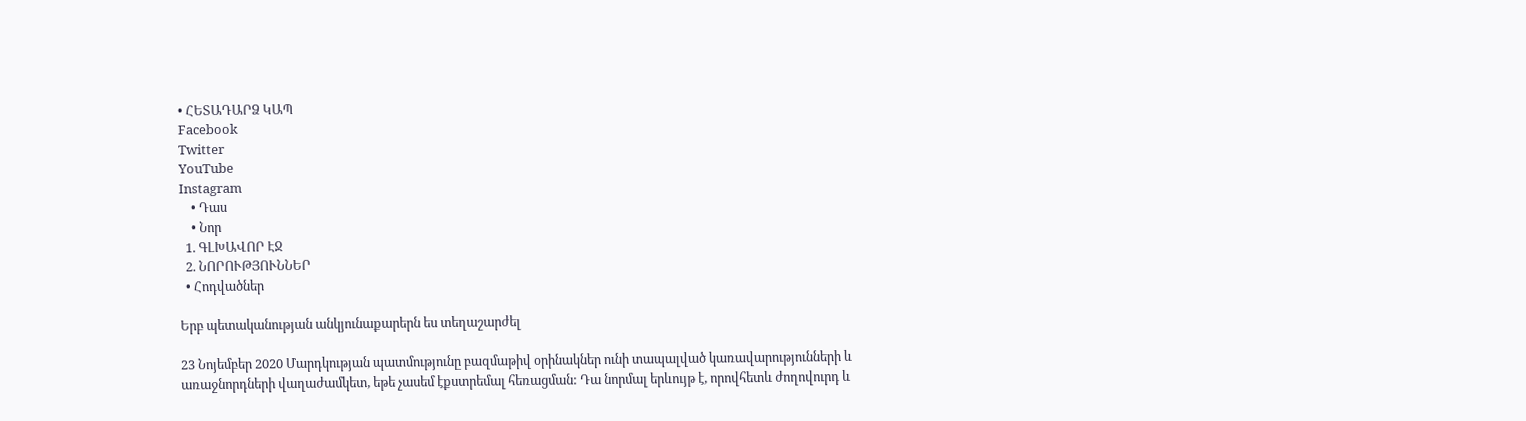• ՀԵՏԱԴԱՐՁ ԿԱՊ
Facebook
Twitter
YouTube
Instagram
    • Դաս
    • Նոր
  1. ԳԼԽԱՎՈՐ ԷՋ
  2. ՆՈՐՈՒԹՅՈՒՆՆԵՐ
  • Հոդվածներ

Երբ պետականության անկյունաքարերն ես տեղաշարժել

23 Նոյեմբեր 2020 Մարդկության պատմությունը բազմաթիվ օրինակներ ունի տապալված կառավարությունների և առաջնորդների վաղաժամկետ, եթե չասեմ էքստրեմալ հեռացման: Դա նորմալ երևույթ է, որովհետև ժողովուրդ և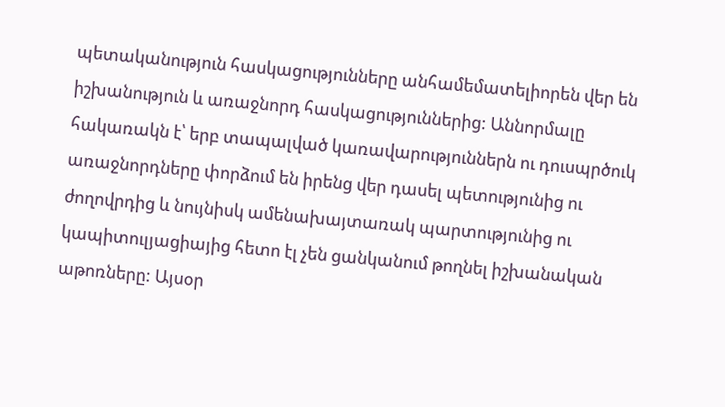պետականություն հասկացությունները անհամեմատելիորեն վեր են իշխանություն և առաջնորդ հասկացություններից: Աննորմալը հակառակն է՝ երբ տապալված կառավարություններն ու դուսպրծուկ առաջնորդները փորձում են իրենց վեր դասել պետությունից ու ժողովրդից և նույնիսկ ամենախայտառակ պարտությունից ու կապիտուլյացիայից հետո էլ չեն ցանկանում թողնել իշխանական աթոռները: Այսօր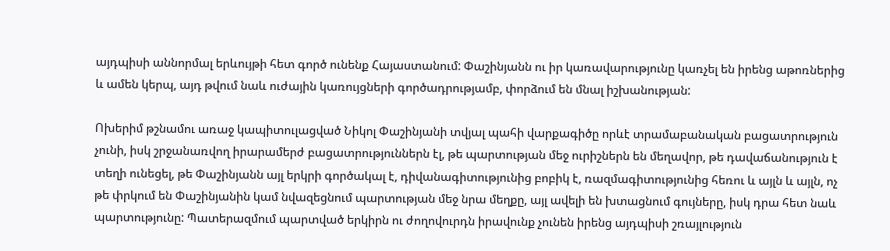այդպիսի աննորմալ երևույթի հետ գործ ունենք Հայաստանում: Փաշինյանն ու իր կառավարությունը կառչել են իրենց աթոռներից և ամեն կերպ, այդ թվում նաև ուժային կառույցների գործադրությամբ, փորձում են մնալ իշխանության:

Ոխերիմ թշնամու առաջ կապիտուլացված Նիկոլ Փաշինյանի տվյալ պահի վարքագիծը որևէ տրամաբանական բացատրություն չունի, իսկ շրջանառվող իրարամերժ բացատրություններն էլ, թե պարտության մեջ ուրիշներն են մեղավոր, թե դավաճանություն է տեղի ունեցել, թե Փաշինյանն այլ երկրի գործակալ է, դիվանագիտությունից բոբիկ է, ռազմագիտությունից հեռու և այլն և այլն, ոչ թե փրկում են Փաշինյանին կամ նվազեցնում պարտության մեջ նրա մեղքը, այլ ավելի են խտացնում գույները, իսկ դրա հետ նաև պարտությունը: Պատերազմում պարտված երկիրն ու ժողովուրդն իրավունք չունեն իրենց այդպիսի շռայլություն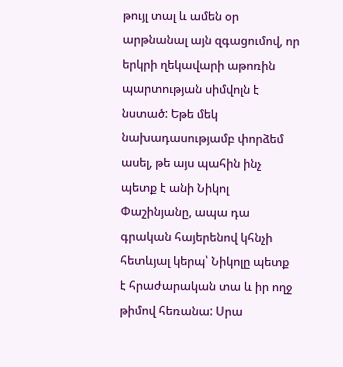թույլ տալ և ամեն օր արթնանալ այն զգացումով, որ երկրի ղեկավարի աթոռին պարտության սիմվոլն է նստած: Եթե մեկ նախադասությամբ փորձեմ ասել, թե այս պահին ինչ պետք է անի Նիկոլ Փաշինյանը, ապա դա գրական հայերենով կհնչի հետևյալ կերպ՝ Նիկոլը պետք է հրաժարական տա և իր ողջ թիմով հեռանա: Սրա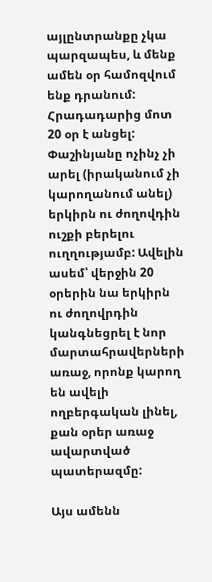այլընտրանքը չկա պարզապես, և մենք ամեն օր համոզվում ենք դրանում: Հրադադարից մոտ 20 օր է անցել: Փաշինյանը ոչինչ չի արել (իրականում չի կարողանում անել) երկիրն ու ժողովդին ուշքի բերելու ուղղությամբ: Ավելին ասեմ՝ վերջին 20 օրերին նա երկիրն ու ժողովրդին կանգնեցրել է նոր մարտահրավերների առաջ, որոնք կարող են ավելի ողբերգական լինել, քան օրեր առաջ ավարտված պատերազմը:

Այս ամենն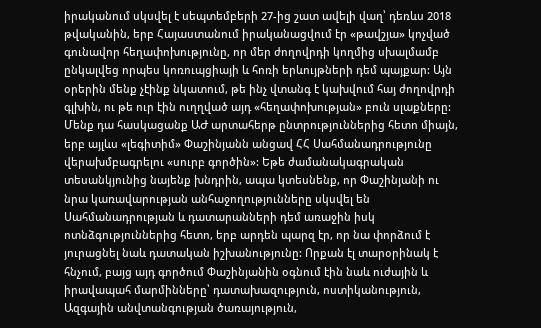իրականում սկսվել է սեպտեմբերի 27-ից շատ ավելի վաղ՝ դեռևս 2018 թվականին, երբ Հայաստանում իրականացվում էր «թավշյա» կոչված գունավոր հեղափոխությունը, որ մեր ժողովրդի կողմից սխալմամբ ընկալվեց որպես կոռուպցիայի և հոռի երևույթների դեմ պայքար: Այն օրերին մենք չէինք նկատում, թե ինչ վտանգ է կախվում հայ ժողովրդի գլխին, ու թե ուր էին ուղղված այդ «հեղափոխության» բուն սլաքները: Մենք դա հասկացանք ԱԺ արտահերթ ընտրություններից հետո միայն, երբ այլևս «լեգիտիմ» Փաշինյանն անցավ ՀՀ Սահմանադրությունը վերախմբագրելու «սուրբ գործին»: Եթե ժամանակագրական տեսանկյունից նայենք խնդրին, ապա կտեսնենք, որ Փաշինյանի ու նրա կառավարության անհաջողությունները սկսվել են Սահմանադրության և դատարանների դեմ առաջին իսկ ոտնձգություններից հետո, երբ արդեն պարզ էր, որ նա փորձում է յուրացնել նաև դատական իշխանությունը: Որքան էլ տարօրինակ է հնչում, բայց այդ գործում Փաշինյանին օգնում էին նաև ուժային և իրավապահ մարմինները՝ դատախազություն, ոստիկանություն, Ազգային անվտանգության ծառայություն,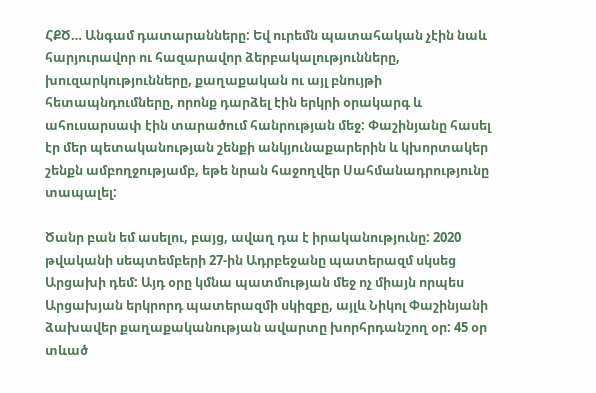ՀՔԾ… Անգամ դատարանները: Եվ ուրեմն պատահական չէին նաև հարյուրավոր ու հազարավոր ձերբակալությունները, խուզարկությունները, քաղաքական ու այլ բնույթի հետապնդումները, որոնք դարձել էին երկրի օրակարգ և ահուսարսափ էին տարածում հանրության մեջ: Փաշինյանը հասել էր մեր պետականության շենքի անկյունաքարերին և կխորտակեր շենքն ամբողջությամբ, եթե նրան հաջողվեր Սահմանադրությունը տապալել:

Ծանր բան եմ ասելու, բայց, ավաղ դա է իրականությունը: 2020 թվականի սեպտեմբերի 27-ին Ադրբեջանը պատերազմ սկսեց Արցախի դեմ: Այդ օրը կմնա պատմության մեջ ոչ միայն որպես Արցախյան երկրորդ պատերազմի սկիզբը, այլև Նիկոլ Փաշինյանի ձախավեր քաղաքականության ավարտը խորհրդանշող օր: 45 օր տևած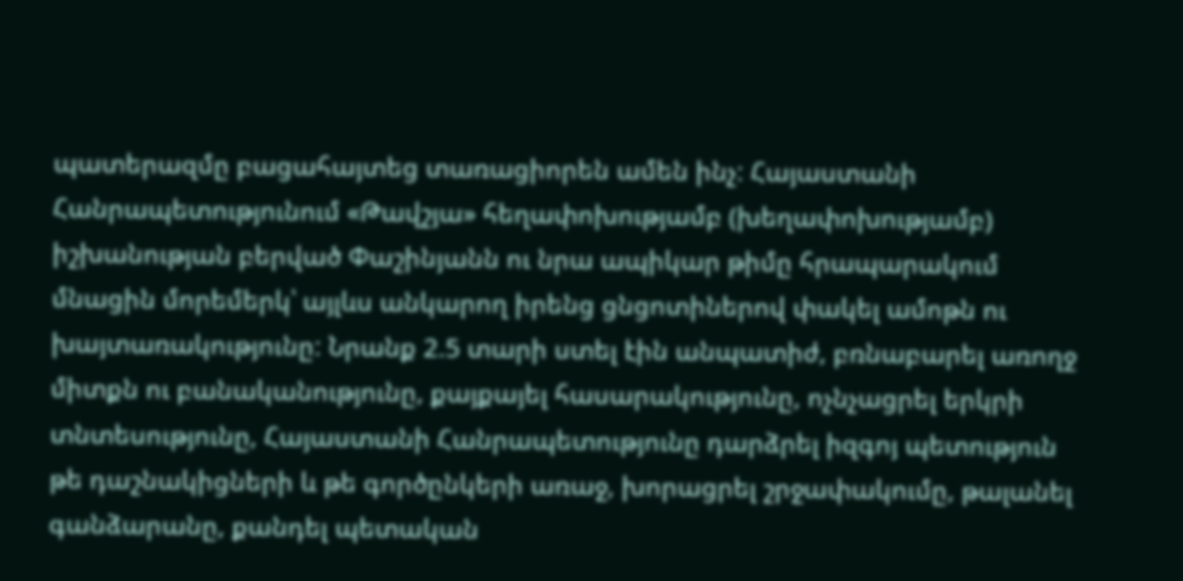պատերազմը բացահայտեց տառացիորեն ամեն ինչ: Հայաստանի Հանրապետությունում «Թավշյա» հեղափոխությամբ (խեղափոխությամբ) իշխանության բերված Փաշինյանն ու նրա ապիկար թիմը հրապարակում մնացին մորեմերկ՝ այլևս անկարող իրենց ցնցոտիներով փակել ամոթն ու խայտառակությունը: Նրանք 2.5 տարի ստել էին անպատիժ, բռնաբարել առողջ միտքն ու բանականությունը, քայքայել հասարակությունը, ոչնչացրել երկրի տնտեսությունը, Հայաստանի Հանրապետությունը դարձրել իզգոյ պետություն թե դաշնակիցների և թե գործընկերի առաջ, խորացրել շրջափակումը, թալանել գանձարանը, քանդել պետական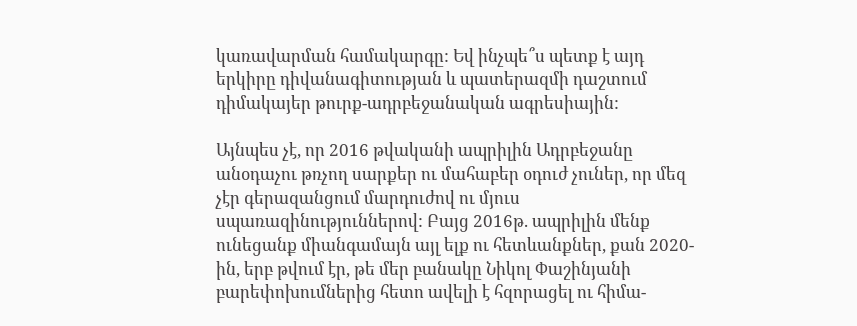կառավարման համակարգը: Եվ ինչպե՞ս պետք է այդ երկիրը դիվանագիտության և պատերազմի դաշտում դիմակայեր թուրք-ադրբեջանական ագրեսիային:

Այնպես չէ, որ 2016 թվականի ապրիլին Ադրբեջանը անօդաչու թռչող սարքեր ու մահաբեր օդուժ չուներ, որ մեզ չէր գերազանցում մարդուժով ու մյուս սպառազինություններով: Բայց 2016թ. ապրիլին մենք ունեցանք միանգամայն այլ ելք ու հետևանքներ, քան 2020-ին, երբ թվում էր, թե մեր բանակը Նիկոլ Փաշինյանի բարեփոխումներից հետո ավելի է հզորացել ու հիմա-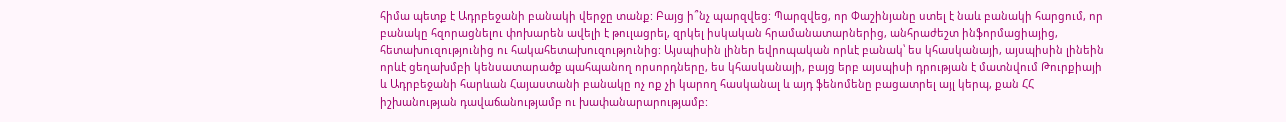հիմա պետք է Ադրբեջանի բանակի վերջը տանք: Բայց ի՞նչ պարզվեց: Պարզվեց, որ Փաշինյանը ստել է նաև բանակի հարցում, որ բանակը հզորացնելու փոխարեն ավելի է թուլացրել, զրկել իսկական հրամանատարներից, անհրաժեշտ ինֆորմացիայից, հետախուզությունից ու հակահետախուզությունից: Այսպիսին լիներ եվրոպական որևէ բանակ՝ ես կհասկանայի, այսպիսին լինեին որևէ ցեղախմբի կենսատարածք պահպանող որսորդները, ես կհասկանայի, բայց երբ այսպիսի դրության է մատնվում Թուրքիայի և Ադրբեջանի հարևան Հայաստանի բանակը ոչ ոք չի կարող հասկանալ և այդ ֆենոմենը բացատրել այլ կերպ, քան ՀՀ իշխանության դավաճանությամբ ու խափանարարությամբ: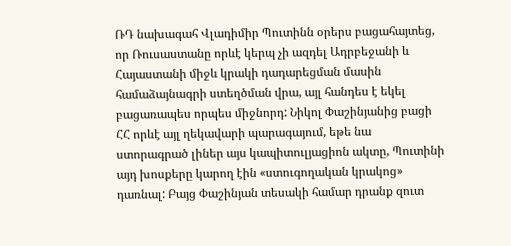ՌԴ նախագահ Վլադիմիր Պուտինն օրերս բացահայտեց, որ Ռուսաստանը որևէ կերպ չի ազդել Ադրբեջանի և Հայաստանի միջև կրակի դադարեցման մասին համաձայնագրի ստեղծման վրա, այլ հանդես է եկել բացառապես որպես միջնորդ: Նիկոլ Փաշինյանից բացի ՀՀ որևէ այլ ղեկավարի պարագայում, եթե նա ստորագրած լիներ այս կապիտուլյացիոն ակտը, Պուտինի այդ խոսքերը կարող էին «ստուգողական կրակոց» դառնալ: Բայց Փաշինյան տեսակի համար դրանք զուտ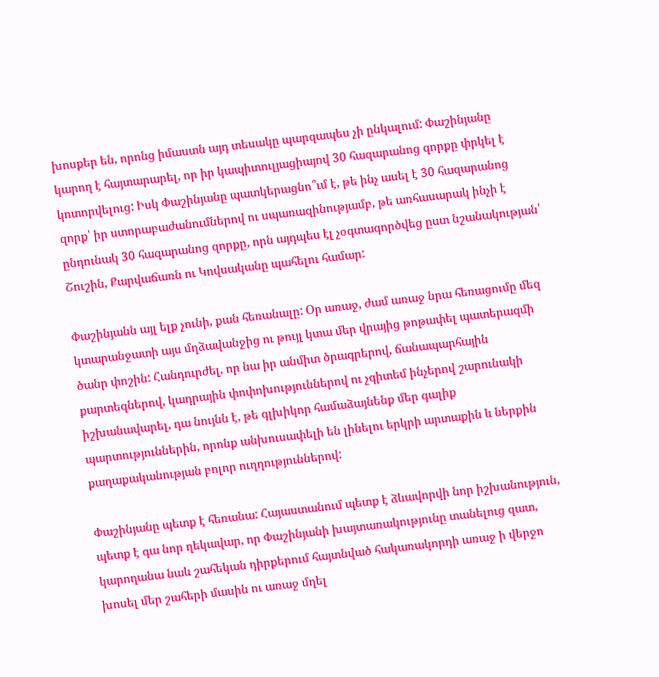խոսքեր են, որոնց իմաստն այդ տեսակը պարզապես չի ընկալում: Փաշինյանը կարող է հայտարարել, որ իր կապիտուլյացիայով 30 հազարանոց զորքը փրկել է կոտորվելուց: Իսկ Փաշինյանը պատկերացնո՞ւմ է, թե ինչ ասել է 30 հազարանոց զորք՝ իր ստորաբաժանումներով ու սպառազինությամբ, թե առհասարակ ինչի է ընդունակ 30 հազարանոց զորքը, որն այդպես էլ չօգտագործվեց ըստ նշանակության՝ Շուշին, Քարվաճառն ու Կովսականը պահելու համար:

Փաշինյանն այլ ելք չունի, քան հեռանալը: Օր առաջ, ժամ առաջ նրա հեռացումը մեզ կտարանջատի այս մղձավանջից ու թույլ կտա մեր վրայից թոթափել պատերազմի ծանր փոշին: Հանդուրժել, որ նա իր անմիտ ծրագրերով, ճանապարհային քարտեզներով, կադրային փոփոխություններով ու չգիտեմ ինչերով շարունակի իշխանավարել, դա նույնն է, թե գլխիկոր համաձայնենք մեր գալիք պարտություններին, որոնք անխուսափելի են լինելու երկրի արտաքին և ներքին քաղաքականության բոլոր ուղղություններով:

Փաշինյանը պետք է հեռանա: Հայաստանում պետք է ձևավորվի նոր իշխանություն, պետք է գա նոր ղեկավար, որ Փաշինյանի խայտառակությունը տանելուց զատ, կարողանա նաև շահեկան դիրքերում հայտնված հակառակորդի առաջ ի վերջո խոսել մեր շահերի մասին ու առաջ մղել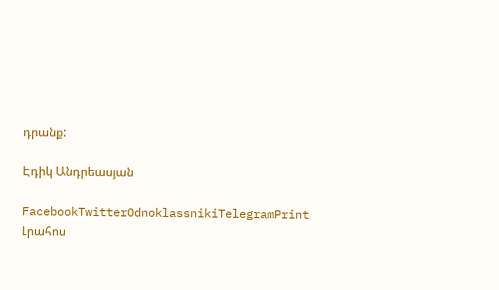դրանք:

Էդիկ Անդրեասյան

FacebookTwitterOdnoklassnikiTelegramPrint
Լրահոս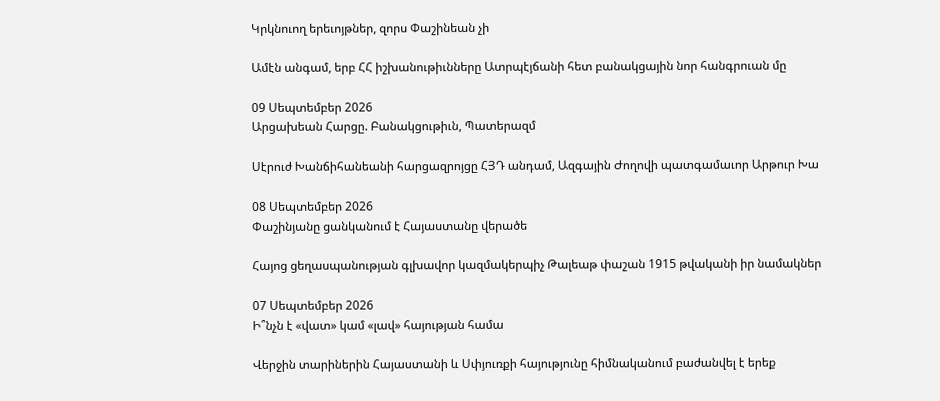Կրկնուող երեւոյթներ, զորս Փաշինեան չի

Ամէն անգամ, երբ ՀՀ իշխանութիւնները Ատրպէյճանի հետ բանակցային նոր հանգրուան մը

09 Սեպտեմբեր 2026
Արցախեան Հարցը. Բանակցութիւն, Պատերազմ

Սէրուժ Խանճիհանեանի հարցազրոյցը ՀՅԴ անդամ, Ազգային Ժողովի պատգամաւոր Արթուր Խա

08 Սեպտեմբեր 2026
Փաշինյանը ցանկանում է Հայաստանը վերածե

Հայոց ցեղասպանության գլխավոր կազմակերպիչ Թալեաթ փաշան 1915 թվականի իր նամակներ

07 Սեպտեմբեր 2026
Ի՞նչն է «վատ» կամ «լավ» հայության համա

Վերջին տարիներին Հայաստանի և Սփյուռքի հայությունը հիմնականում բաժանվել է երեք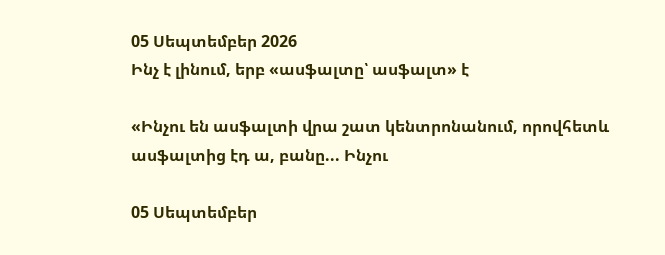05 Սեպտեմբեր 2026
Ինչ է լինում, երբ «ասֆալտը՝ ասֆալտ» է

«Ինչու են ասֆալտի վրա շատ կենտրոնանում, որովհետև ասֆալտից էդ ա, բանը... Ինչու

05 Սեպտեմբեր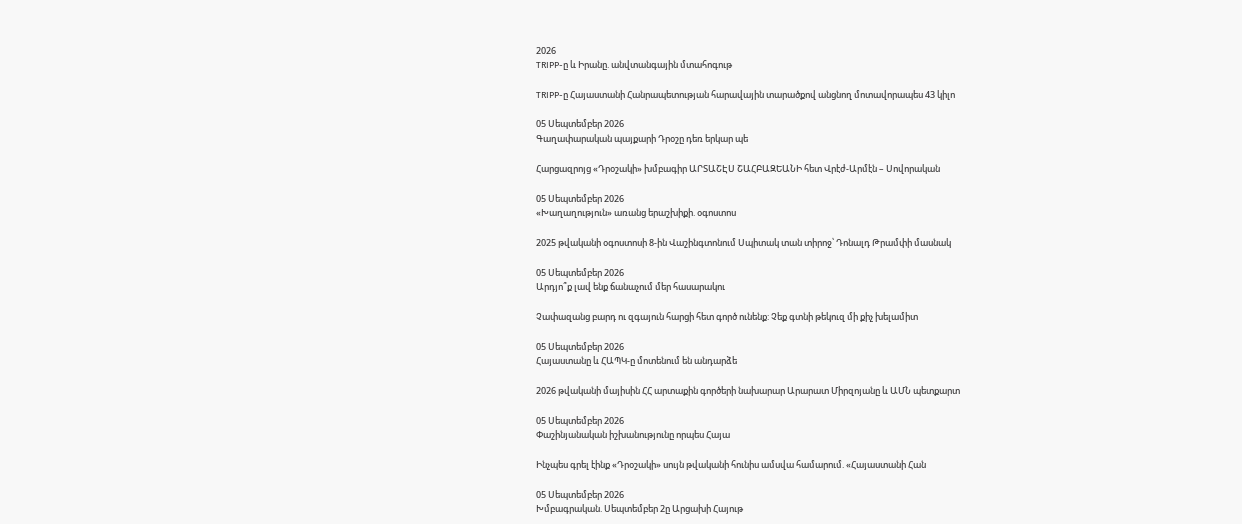2026
TRIPP-ը և Իրանը. անվտանգային մտահոգութ

TRIPP-ը Հայաստանի Հանրապետության հարավային տարածքով անցնող մոտավորապես 43 կիլո

05 Սեպտեմբեր 2026
Գաղափարական պայքարի Դրօշը դեռ երկար պե

Հարցազրոյց «Դրօշակի» խմբագիր ԱՐՏԱՇԷՍ ՇԱՀԲԱԶԵԱՆԻ հետ Վրէժ-Արմէն – Սովորական

05 Սեպտեմբեր 2026
«Խաղաղություն» առանց երաշխիքի. օգոստոս

2025 թվականի օգոստոսի 8-ին Վաշինգտոնում Սպիտակ տան տիրոջ՝ Դոնալդ Թրամփի մասնակ

05 Սեպտեմբեր 2026
Արդյո՞ք լավ ենք ճանաչում մեր հասարակու

Չափազանց բարդ ու զգայուն հարցի հետ գործ ունենք: Չեք գտնի թեկուզ մի քիչ խելամիտ

05 Սեպտեմբեր 2026
Հայաստանը և ՀԱՊԿ-ը մոտենում են անդարձե

2026 թվականի մայիսին ՀՀ արտաքին գործերի նախարար Արարատ Միրզոյանը և ԱՄՆ պետքարտ

05 Սեպտեմբեր 2026
Փաշինյանական իշխանությունը որպես Հայա

Ինչպես գրել էինք «Դրօշակի» սույն թվականի հունիս ամսվա համարում. «Հայաստանի Հան

05 Սեպտեմբեր 2026
Խմբագրական. Սեպտեմբեր 2ը Արցախի Հայութ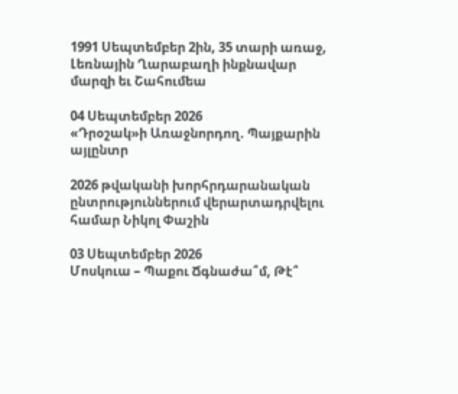1991 Սեպտեմբեր 2ին, 35 տարի առաջ, Լեռնային Ղարաբաղի ինքնավար մարզի եւ Շահումեա

04 Սեպտեմբեր 2026
«Դրօշակ»ի Առաջնորդող. Պայքարին այլընտր

2026 թվականի խորհրդարանական ընտրություններում վերարտադրվելու համար Նիկոլ Փաշին

03 Սեպտեմբեր 2026
Մոսկուա – Պաքու Ճգնաժա՞մ, Թէ՞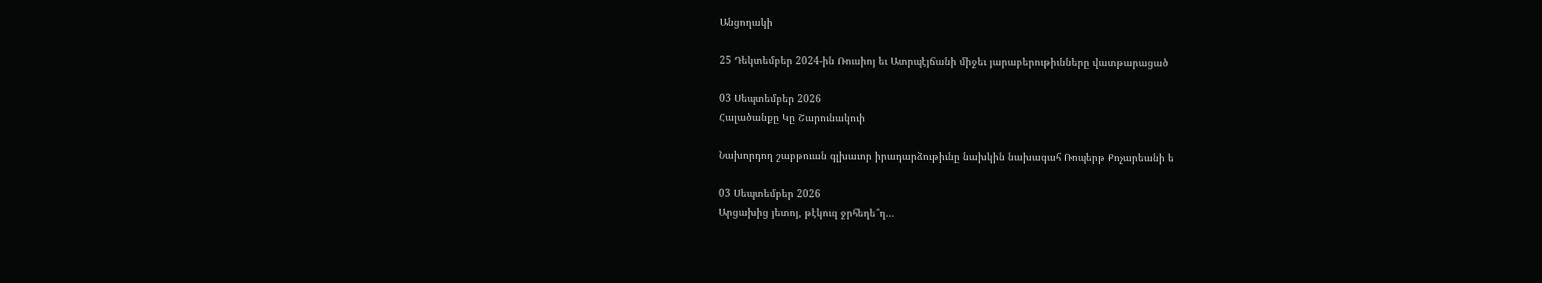Անցողակի

25 Դեկտեմբեր 2024-ին Ռուսիոյ եւ Ատրպէյճանի միջեւ յարաբերութիւնները վատթարացած

03 Սեպտեմբեր 2026
Հալածանքը Կը Շարունակուի

Նախորդող շաբթուան գլխաւոր իրադարձութիւնը նախկին նախագահ Ռոպերթ Քոչարեանի ե

03 Սեպտեմբեր 2026
Արցախից յետոյ, թէկուզ ջրհեղե՞ղ…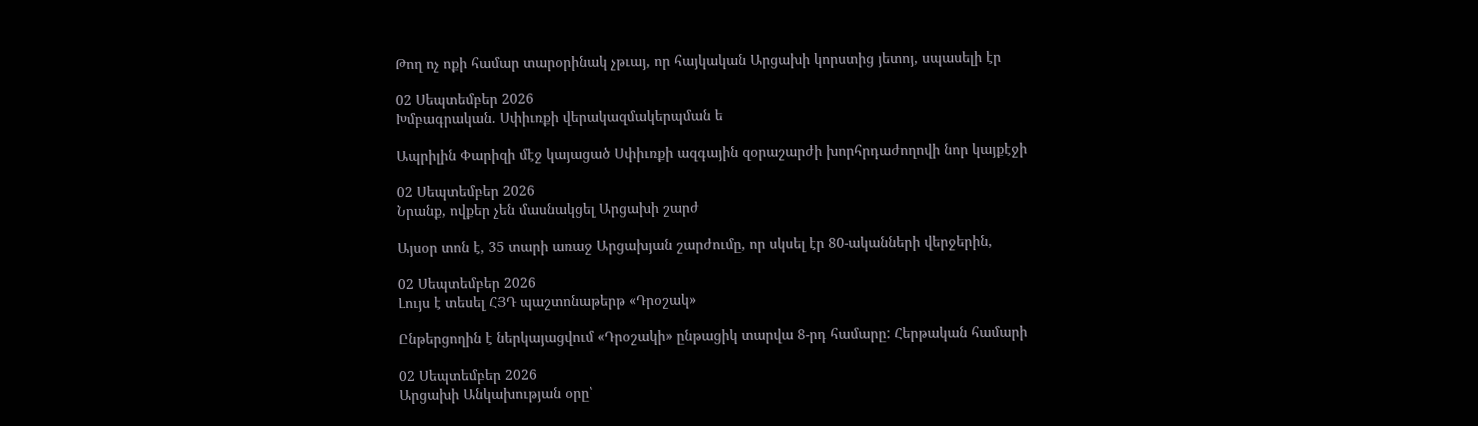Թող ոչ ոքի համար տարօրինակ չթւայ, որ հայկական Արցախի կորստից յետոյ, սպասելի էր

02 Սեպտեմբեր 2026
Խմբագրական. Սփիւռքի վերակազմակերպման ե

Ապրիլին Փարիզի մէջ կայացած Սփիւռքի ազգային զօրաշարժի խորհրդաժողովի նոր կայքէջի

02 Սեպտեմբեր 2026
Նրանք, ովքեր չեն մասնակցել Արցախի շարժ

Այսօր տոն է, 35 տարի առաջ Արցախյան շարժումը, որ սկսել էր 80-ականների վերջերին,

02 Սեպտեմբեր 2026
Լույս է տեսել ՀՅԴ պաշտոնաթերթ «Դրօշակ»

Ընթերցողին է ներկայացվում «Դրօշակի» ընթացիկ տարվա 8-րդ համարը: Հերթական համարի

02 Սեպտեմբեր 2026
Արցախի Անկախության օրը՝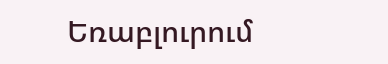Եռաբլուրում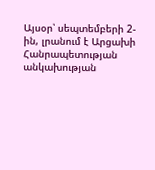Այսօր՝ սեպտեմբերի 2-ին, լրանում է Արցախի Հանրապետության անկախության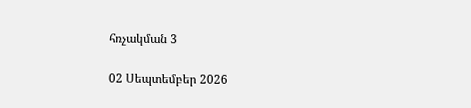հռչակման 3

02 Սեպտեմբեր 2026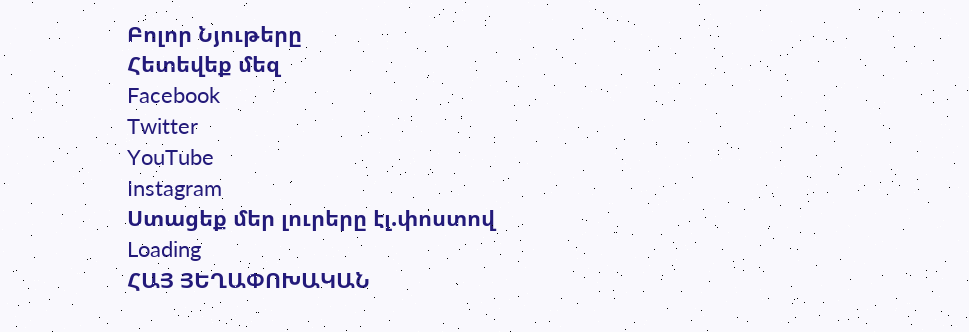Բոլոր Նյութերը
Հետեվեք մեզ
Facebook
Twitter
YouTube
Instagram
Ստացեք մեր լուրերը էլ.փոստով
Loading
ՀԱՅ ՅԵՂԱՓՈԽԱԿԱՆ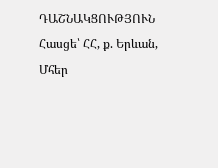ԴԱՇՆԱԿՑՈՒԹՅՈՒՆ Հասցե՝ ՀՀ, ք. Երևան, Մհեր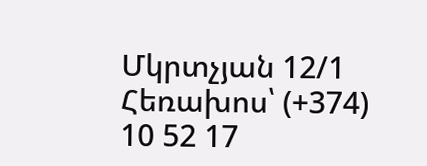Մկրտչյան 12/1 Հեռախոս՝ (+374) 10 52 17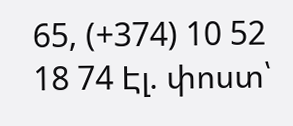65, (+374) 10 52 18 74 Էլ. փոստ՝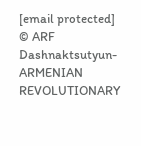[email protected]
© ARF Dashnaktsutyun- ARMENIAN REVOLUTIONARY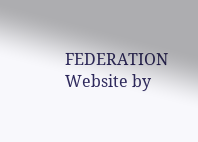FEDERATION Website by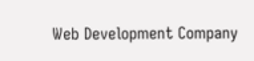Web Development Company